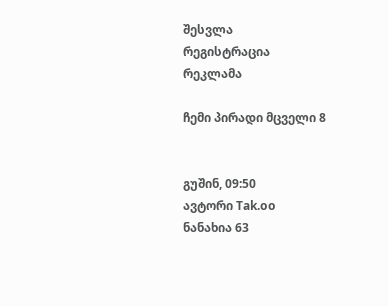შესვლა
რეგისტრაცია
რეკლამა

ჩემი პირადი მცველი 8


გუშინ, 09:50
ავტორი Tak.oo
ნანახია 63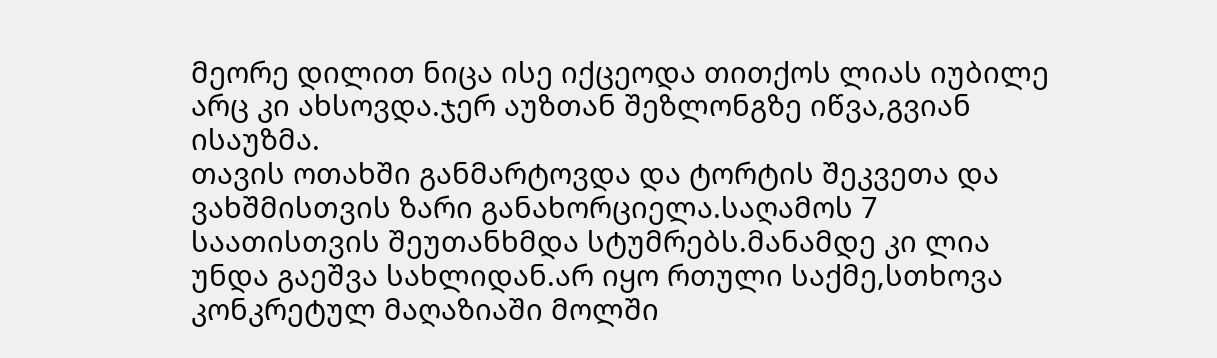მეორე დილით ნიცა ისე იქცეოდა თითქოს ლიას იუბილე არც კი ახსოვდა.ჯერ აუზთან შეზლონგზე იწვა,გვიან ისაუზმა.
თავის ოთახში განმარტოვდა და ტორტის შეკვეთა და ვახშმისთვის ზარი განახორციელა.საღამოს 7 საათისთვის შეუთანხმდა სტუმრებს.მანამდე კი ლია უნდა გაეშვა სახლიდან.არ იყო რთული საქმე,სთხოვა კონკრეტულ მაღაზიაში მოლში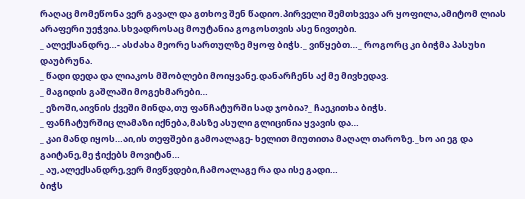რაღაც მომეწონა ვერ გავალ და გთხოვ შენ წადიო.პირველი შემთხვევა არ ყოფილა,ამიტომ ლიას არაფერი უეჭვია.სხვადროსაც მოუტანია გოგოსთვის ასე ნივთები.
_ ალექსანდრე…- ასძახა მეორე სართულზე მყოფ ბიჭს._ ვიწყებთ…_ როგორც კი ბიჭმა პასუხი დაუბრუნა.
_ წადი დედა და ლიაკოს მშობლები მოიყვანე.დანარჩენს აქ მე მივხედავ.
_ მაგიდის გაშლაში მოგეხმარები…
_ ეზოში,აივნის ქვეში მინდა,თუ ფანჩატურში სად ჯობია?_ ჩაეკითხა ბიჭს.
_ ფანჩატურშიც ლამაზი იქნება,მასზე ასული გლიცინია ყვავის და…
_ კაი მანდ იყოს…აი,ის თეფშები გამოალაგე- ხელით მიუთითა მაღალ თაროზე._ხო აი ეგ და გაიტანე,მე ჭიქებს მოვიტან…
_ აუ,ალექსანდრე,ვერ მივწვდები,ჩამოალაგე რა და ისე გადი…
ბიჭს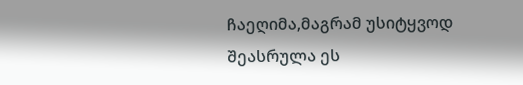ჩაეღიმა,მაგრამ უსიტყვოდ შეასრულა ეს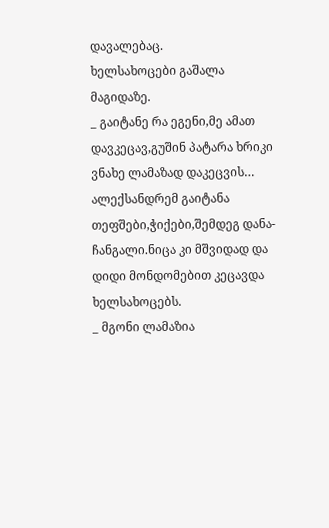დავალებაც.
ხელსახოცები გაშალა მაგიდაზე.
_ გაიტანე რა ეგენი,მე ამათ დავკეცავ,გუშინ პატარა ხრიკი ვნახე ლამაზად დაკეცვის…
ალექსანდრემ გაიტანა თეფშები,ჭიქები,შემდეგ დანა-ჩანგალი.ნიცა კი მშვიდად და დიდი მონდომებით კეცავდა ხელსახოცებს.
_ მგონი ლამაზია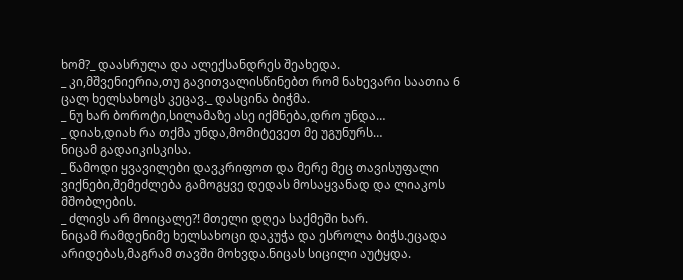ხომ?_ დაასრულა და ალექსანდრეს შეახედა.
_ კი,მშვენიერია,თუ გავითვალისწინებთ რომ ნახევარი საათია 6 ცალ ხელსახოცს კეცავ._ დასცინა ბიჭმა.
_ ნუ ხარ ბოროტი,სილამაზე ასე იქმნება,დრო უნდა…
_ დიახ,დიახ რა თქმა უნდა,მომიტევეთ მე უგუნურს…
ნიცამ გადაიკისკისა.
_ წამოდი ყვავილები დავკრიფოთ და მერე მეც თავისუფალი ვიქნები,შემეძლება გამოგყვე დედას მოსაყვანად და ლიაკოს მშობლების.
_ ძლივს არ მოიცალე?! მთელი დღეა საქმეში ხარ.
ნიცამ რამდენიმე ხელსახოცი დაკუჭა და ესროლა ბიჭს.ეცადა არიდებას,მაგრამ თავში მოხვდა.ნიცას სიცილი აუტყდა.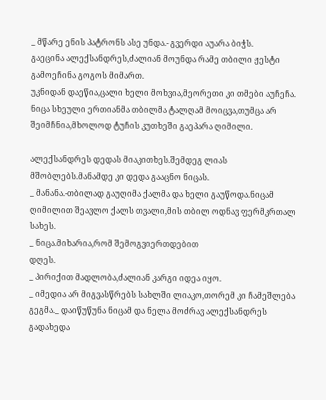_ მწარე ენის პატრონს ასე უნდა.- გვერდი აუარა ბიჭს.
გაეცინა ალექსანდრეს,ძალიან მოუნდა რამე თბილი ჟესტი გამოეჩინა გოგოს მიმართ.
უკნიდან დაეწია,ცალი ხელი მოხვია,მეორეთი კი თმები აუჩეჩა.
ნიცა სხეული ერთიანმა თბილმა ტალღამ მოიცვა,თუმცა არ შეიმჩნია,მხოლოდ ტუჩის კუთხეში გაეპარა ღიმილი.

ალექსანდრეს დედას მიაკითხეს.შემდეგ ლიას მშობლებს.მანამდე კი დედა გააცნო ნიცას.
_ მანანა.-თბილად გაუღიმა ქალმა და ხელი გაუწოდა.ნიცამ ღიმილით შეავლო ქალს თვალი,მის თბილ ოდნავ ფერმკრთალ სახეს.
_ ნიცა.მიხარია,რომ შემოგვიერთდებით
დღეს.
_ პირიქით მადლობა,ძალიან კარგი იდეა იყო.
_ იმედია არ მიგვასწრებს სახლში ლიაკო,თორემ კი ჩამეშლება გეგმა._ დაიწუწუნა ნიცამ და ნელა მოძრავ ალექსანდრეს გადახედა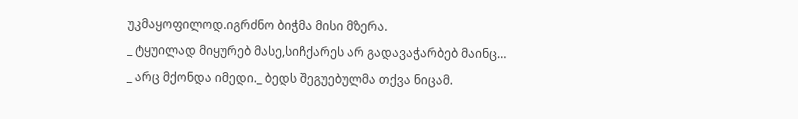უკმაყოფილოდ.იგრძნო ბიჭმა მისი მზერა.
_ ტყუილად მიყურებ მასე,სიჩქარეს არ გადავაჭარბებ მაინც…
_ არც მქონდა იმედი._ ბედს შეგუებულმა თქვა ნიცამ.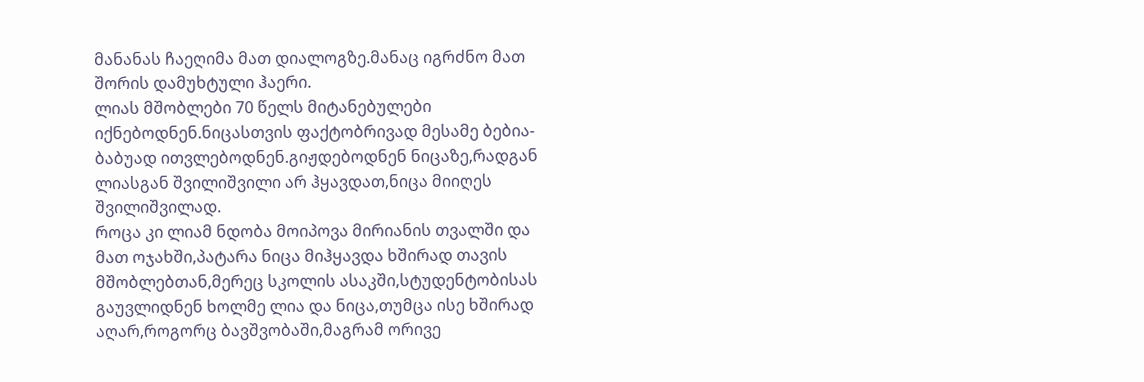მანანას ჩაეღიმა მათ დიალოგზე.მანაც იგრძნო მათ შორის დამუხტული ჰაერი.
ლიას მშობლები 70 წელს მიტანებულები იქნებოდნენ.ნიცასთვის ფაქტობრივად მესამე ბებია-ბაბუად ითვლებოდნენ.გიჟდებოდნენ ნიცაზე,რადგან ლიასგან შვილიშვილი არ ჰყავდათ,ნიცა მიიღეს შვილიშვილად.
როცა კი ლიამ ნდობა მოიპოვა მირიანის თვალში და მათ ოჯახში,პატარა ნიცა მიჰყავდა ხშირად თავის მშობლებთან,მერეც სკოლის ასაკში,სტუდენტობისას გაუვლიდნენ ხოლმე ლია და ნიცა,თუმცა ისე ხშირად აღარ,როგორც ბავშვობაში,მაგრამ ორივე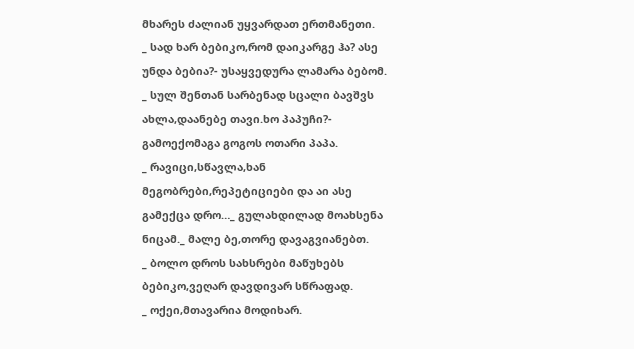მხარეს ძალიან უყვარდათ ერთმანეთი.
_ სად ხარ ბებიკო,რომ დაიკარგე ჰა? ასე უნდა ბებია?- უსაყვედურა ლამარა ბებომ.
_ სულ შენთან სარბენად სცალი ბავშვს ახლა,დაანებე თავი.ხო პაპუჩი?- გამოექომაგა გოგოს ოთარი პაპა.
_ რავიცი,სწავლა,ხან მეგობრები,რეპეტიციები და აი ასე გამექცა დრო…_ გულახდილად მოახსენა ნიცამ._ მალე ბე,თორე დავაგვიანებთ.
_ ბოლო დროს სახსრები მაწუხებს ბებიკო,ვეღარ დავდივარ სწრაფად.
_ ოქეი,მთავარია მოდიხარ.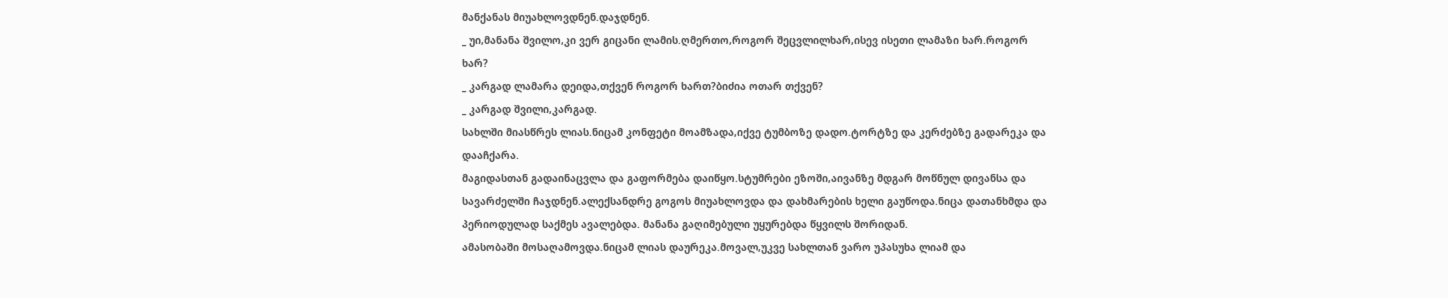მანქანას მიუახლოვდნენ.დაჯდნენ.
_ უი,მანანა შვილო,კი ვერ გიცანი ლამის.ღმერთო,როგორ შეცვლილხარ,ისევ ისეთი ლამაზი ხარ.როგორ ხარ?
_ კარგად ლამარა დეიდა,თქვენ როგორ ხართ?ბიძია ოთარ თქვენ?
_ კარგად შვილი,კარგად.
სახლში მიასწრეს ლიას.ნიცამ კონფეტი მოამზადა,იქვე ტუმბოზე დადო.ტორტზე და კერძებზე გადარეკა და დააჩქარა.
მაგიდასთან გადაინაცვლა და გაფორმება დაიწყო.სტუმრები ეზოში,აივანზე მდგარ მოწნულ დივანსა და სავარძელში ჩაჯდნენ.ალექსანდრე გოგოს მიუახლოვდა და დახმარების ხელი გაუწოდა.ნიცა დათანხმდა და პერიოდულად საქმეს ავალებდა. მანანა გაღიმებული უყურებდა წყვილს შორიდან.
ამასობაში მოსაღამოვდა.ნიცამ ლიას დაურეკა.მოვალ,უკვე სახლთან ვარო უპასუხა ლიამ და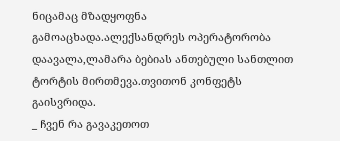ნიცამაც მზადყოფნა გამოაცხადა.ალექსანდრეს ოპერატორობა დაავალა,ლამარა ბებიას ანთებული სანთლით ტორტის მირთმევა.თვითონ კონფეტს გაისვრიდა.
_ ჩვენ რა გავაკეთოთ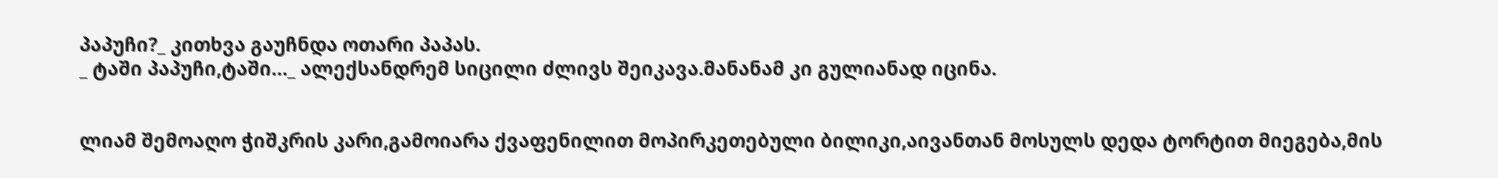პაპუჩი?_ კითხვა გაუჩნდა ოთარი პაპას.
_ ტაში პაპუჩი,ტაში…_ ალექსანდრემ სიცილი ძლივს შეიკავა.მანანამ კი გულიანად იცინა.


ლიამ შემოაღო ჭიშკრის კარი,გამოიარა ქვაფენილით მოპირკეთებული ბილიკი,აივანთან მოსულს დედა ტორტით მიეგება,მის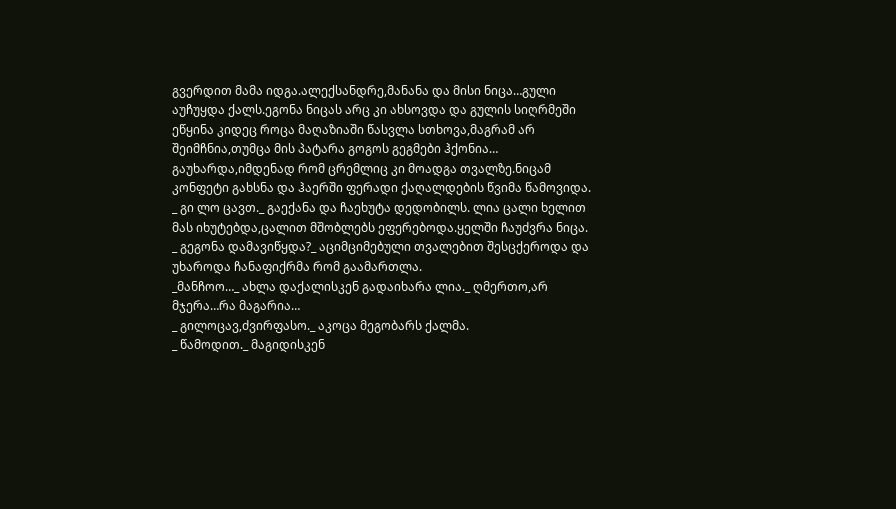გვერდით მამა იდგა.ალექსანდრე,მანანა და მისი ნიცა…გული აუჩუყდა ქალს.ეგონა ნიცას არც კი ახსოვდა და გულის სიღრმეში ეწყინა კიდეც როცა მაღაზიაში წასვლა სთხოვა,მაგრამ არ შეიმჩნია,თუმცა მის პატარა გოგოს გეგმები ჰქონია…
გაუხარდა,იმდენად რომ ცრემლიც კი მოადგა თვალზე.ნიცამ კონფეტი გახსნა და ჰაერში ფერადი ქაღალდების წვიმა წამოვიდა.
_ გი ლო ცავთ._ გაექანა და ჩაეხუტა დედობილს. ლია ცალი ხელით მას იხუტებდა,ცალით მშობლებს ეფერებოდა.ყელში ჩაუძვრა ნიცა.
_ გეგონა დამავიწყდა?_ აციმციმებული თვალებით შესცქეროდა და უხაროდა ჩანაფიქრმა რომ გაამართლა.
_მანჩოო…_ ახლა დაქალისკენ გადაიხარა ლია._ ღმერთო,არ მჯერა…რა მაგარია…
_ გილოცავ,ძვირფასო._ აკოცა მეგობარს ქალმა.
_ წამოდით._ მაგიდისკენ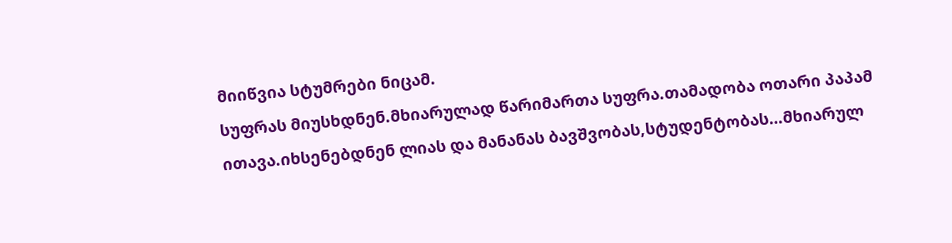მიიწვია სტუმრები ნიცამ.
სუფრას მიუსხდნენ.მხიარულად წარიმართა სუფრა.თამადობა ოთარი პაპამ ითავა.იხსენებდნენ ლიას და მანანას ბავშვობას,სტუდენტობას…მხიარულ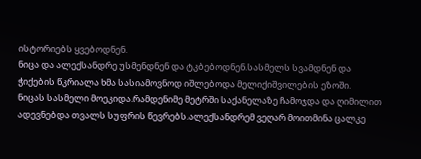ისტორიებს ყვებოდნენ.
ნიცა და ალექსანდრე უსმენდნენ და ტკბებოდნენ.სასმელს სვამდნენ და ჭიქების წკრიალა ხმა სასიამოვნოდ იშლებოდა მელიქიშვილების ეზოში.
ნიცას სასმელი მოეკიდა.რამდენიმე მეტრში საქანელაზე ჩამოჯდა და ღიმილით ადევნებდა თვალს სუფრის წევრებს.ალექსანდრემ ვეღარ მოითმინა ცალკე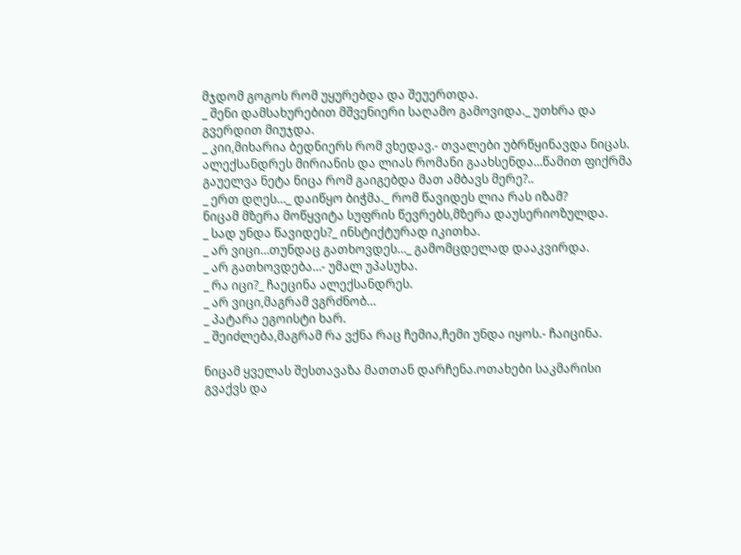მჯდომ გოგოს რომ უყურებდა და შეუერთდა.
_ შენი დამსახურებით მშვენიერი საღამო გამოვიდა._ უთხრა და გვერდით მიუჯდა.
_ კიი,მიხარია ბედნიერს რომ ვხედავ.- თვალები უბრწყინავდა ნიცას.
ალექსანდრეს მირიანის და ლიას რომანი გაახსენდა…წამით ფიქრმა გაუელვა ნეტა ნიცა რომ გაიგებდა მათ ამბავს მერე?..
_ ერთ დღეს…_ დაიწყო ბიჭმა._ რომ წავიდეს ლია რას იზამ?
ნიცამ მზერა მოწყვიტა სუფრის წევრებს,მზერა დაუსერიოზულდა.
_ სად უნდა წავიდეს?_ ინსტიქტურად იკითხა.
_ არ ვიცი…თუნდაც გათხოვდეს…_ გამომცდელად დააკვირდა.
_ არ გათხოვდება…- უმალ უპასუხა.
_ რა იცი?_ ჩაეცინა ალექსანდრეს.
_ არ ვიცი,მაგრამ ვგრძნობ…
_ პატარა ეგოისტი ხარ.
_ შეიძლება,მაგრამ რა ვქნა რაც ჩემია,ჩემი უნდა იყოს.- ჩაიცინა.

ნიცამ ყველას შესთავაზა მათთან დარჩენა.ოთახები საკმარისი გვაქვს და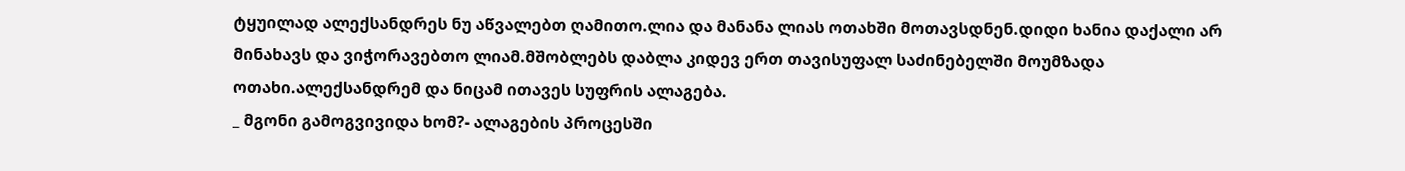ტყუილად ალექსანდრეს ნუ აწვალებთ ღამითო.ლია და მანანა ლიას ოთახში მოთავსდნენ.დიდი ხანია დაქალი არ მინახავს და ვიჭორავებთო ლიამ.მშობლებს დაბლა კიდევ ერთ თავისუფალ საძინებელში მოუმზადა ოთახი.ალექსანდრემ და ნიცამ ითავეს სუფრის ალაგება.
_ მგონი გამოგვივიდა ხომ?- ალაგების პროცესში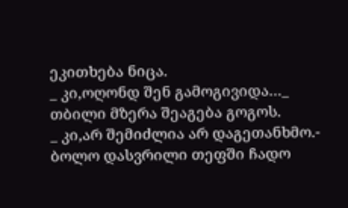ეკითხება ნიცა.
_ კი,ოღონდ შენ გამოგივიდა…_ თბილი მზერა შეაგება გოგოს.
_ კი,არ შემიძლია არ დაგეთანხმო.- ბოლო დასვრილი თეფში ჩადო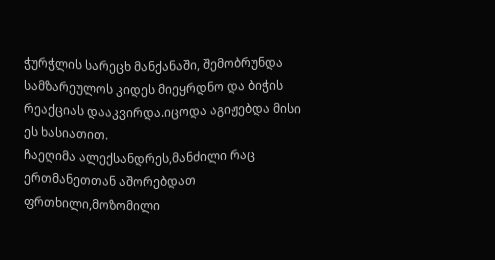ჭურჭლის სარეცხ მანქანაში, შემობრუნდა სამზარეულოს კიდეს მიეყრდნო და ბიჭის რეაქციას დააკვირდა.იცოდა აგიჟებდა მისი ეს ხასიათით.
ჩაეღიმა ალექსანდრეს,მანძილი რაც ერთმანეთთან აშორებდათ ფრთხილი,მოზომილი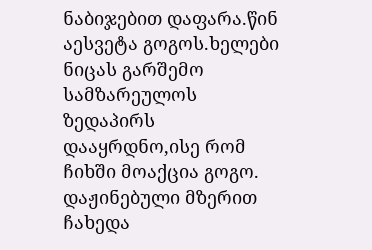ნაბიჯებით დაფარა.წინ აესვეტა გოგოს.ხელები ნიცას გარშემო სამზარეულოს ზედაპირს დააყრდნო,ისე რომ ჩიხში მოაქცია გოგო.
დაჟინებული მზერით ჩახედა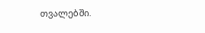თვალებში.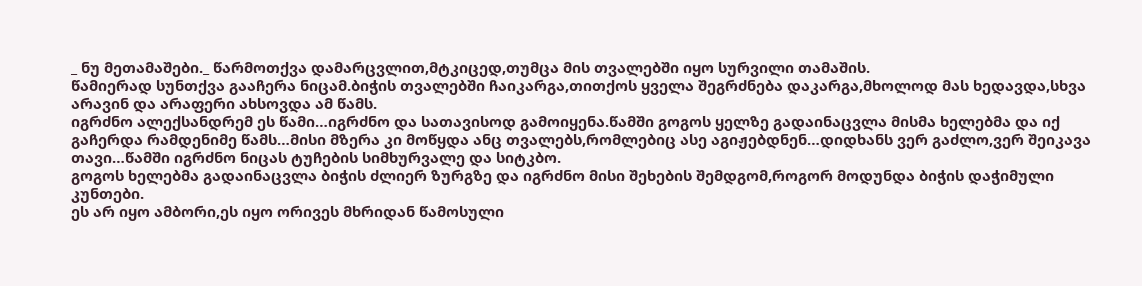_ ნუ მეთამაშები._ წარმოთქვა დამარცვლით,მტკიცედ,თუმცა მის თვალებში იყო სურვილი თამაშის.
წამიერად სუნთქვა გააჩერა ნიცამ.ბიჭის თვალებში ჩაიკარგა,თითქოს ყველა შეგრძნება დაკარგა,მხოლოდ მას ხედავდა,სხვა არავინ და არაფერი ახსოვდა ამ წამს.
იგრძნო ალექსანდრემ ეს წამი…იგრძნო და სათავისოდ გამოიყენა.წამში გოგოს ყელზე გადაინაცვლა მისმა ხელებმა და იქ გაჩერდა რამდენიმე წამს…მისი მზერა კი მოწყდა ანც თვალებს,რომლებიც ასე აგიჟებდნენ…დიდხანს ვერ გაძლო,ვერ შეიკავა თავი…წამში იგრძნო ნიცას ტუჩების სიმხურვალე და სიტკბო.
გოგოს ხელებმა გადაინაცვლა ბიჭის ძლიერ ზურგზე და იგრძნო მისი შეხების შემდგომ,როგორ მოდუნდა ბიჭის დაჭიმული კუნთები.
ეს არ იყო ამბორი,ეს იყო ორივეს მხრიდან წამოსული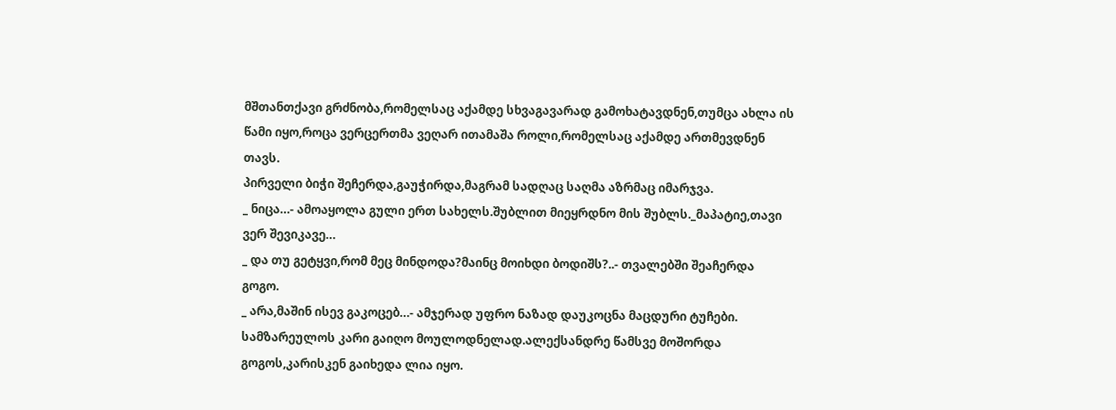მშთანთქავი გრძნობა,რომელსაც აქამდე სხვაგავარად გამოხატავდნენ,თუმცა ახლა ის წამი იყო,როცა ვერცერთმა ვეღარ ითამაშა როლი,რომელსაც აქამდე ართმევდნენ თავს.
პირველი ბიჭი შეჩერდა,გაუჭირდა,მაგრამ სადღაც საღმა აზრმაც იმარჯვა.
_ ნიცა…- ამოაყოლა გული ერთ სახელს.შუბლით მიეყრდნო მის შუბლს._მაპატიე,თავი ვერ შევიკავე…
_ და თუ გეტყვი,რომ მეც მინდოდა?მაინც მოიხდი ბოდიშს?..- თვალებში შეაჩერდა გოგო.
_ არა,მაშინ ისევ გაკოცებ…- ამჯერად უფრო ნაზად დაუკოცნა მაცდური ტუჩები.
სამზარეულოს კარი გაიღო მოულოდნელად.ალექსანდრე წამსვე მოშორდა გოგოს,კარისკენ გაიხედა ლია იყო.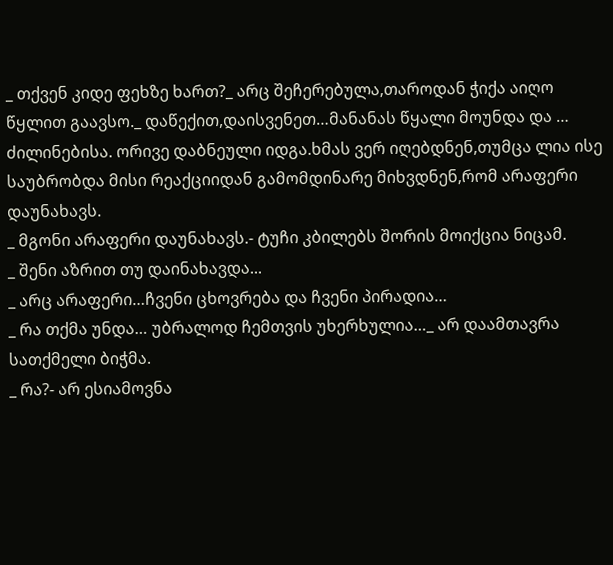_ თქვენ კიდე ფეხზე ხართ?_ არც შეჩერებულა,თაროდან ჭიქა აიღო წყლით გაავსო._ დაწექით,დაისვენეთ…მანანას წყალი მოუნდა და … ძილინებისა. ორივე დაბნეული იდგა.ხმას ვერ იღებდნენ,თუმცა ლია ისე საუბრობდა მისი რეაქციიდან გამომდინარე მიხვდნენ,რომ არაფერი დაუნახავს.
_ მგონი არაფერი დაუნახავს.- ტუჩი კბილებს შორის მოიქცია ნიცამ.
_ შენი აზრით თუ დაინახავდა...
_ არც არაფერი…ჩვენი ცხოვრება და ჩვენი პირადია…
_ რა თქმა უნდა… უბრალოდ ჩემთვის უხერხულია…_ არ დაამთავრა სათქმელი ბიჭმა.
_ რა?- არ ესიამოვნა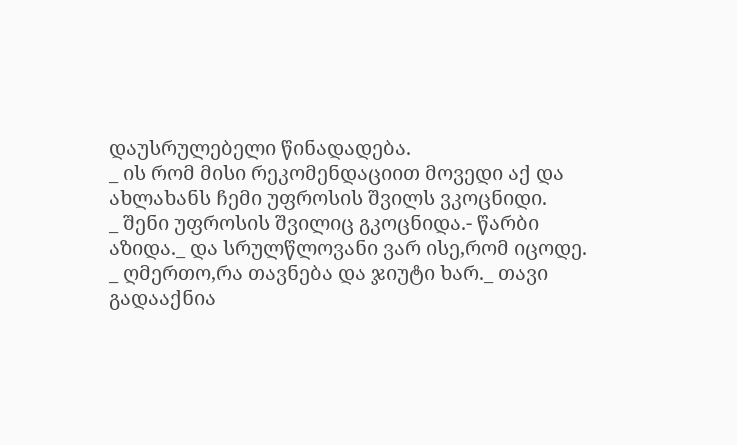დაუსრულებელი წინადადება.
_ ის რომ მისი რეკომენდაციით მოვედი აქ და ახლახანს ჩემი უფროსის შვილს ვკოცნიდი.
_ შენი უფროსის შვილიც გკოცნიდა.- წარბი აზიდა._ და სრულწლოვანი ვარ ისე,რომ იცოდე.
_ ღმერთო,რა თავნება და ჯიუტი ხარ._ თავი გადააქნია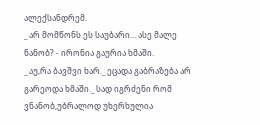ალექსანდრემ.
_ არ მომწონს ეს საუბარი… ასე მალე ნანობ? - ირონია გაურია ხმაში.
_ აუ,რა ბავშვი ხარ._ ეცადა გაბრაზება არ გარეოდა ხმაში._ სად იგრძენი რომ ვნანობ,უბრალოდ უხერხულია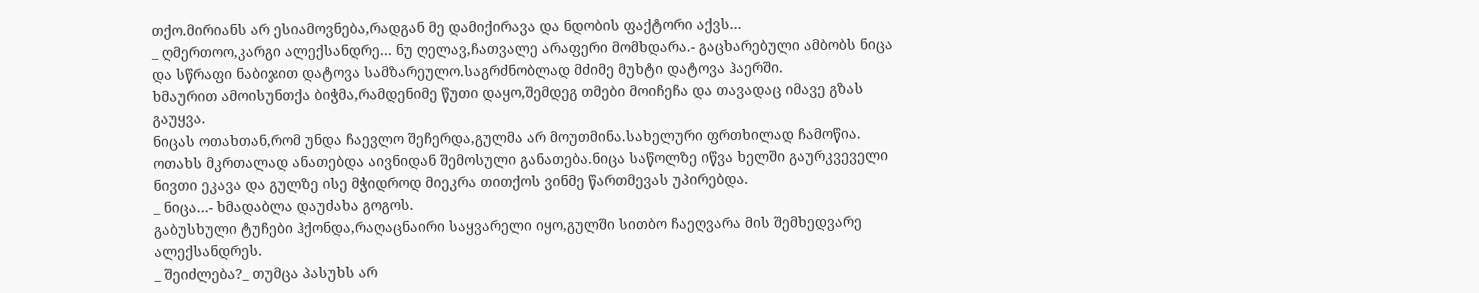თქო.მირიანს არ ესიამოვნება,რადგან მე დამიქირავა და ნდობის ფაქტორი აქვს…
_ ღმერთოო,კარგი ალექსანდრე… ნუ ღელავ,ჩათვალე არაფერი მომხდარა.- გაცხარებული ამბობს ნიცა და სწრაფი ნაბიჯით დატოვა სამზარეულო.საგრძნობლად მძიმე მუხტი დატოვა ჰაერში.
ხმაურით ამოისუნთქა ბიჭმა,რამდენიმე წუთი დაყო,შემდეგ თმები მოიჩეჩა და თავადაც იმავე გზას გაუყვა.
ნიცას ოთახთან,რომ უნდა ჩაევლო შეჩერდა,გულმა არ მოუთმინა.სახელური ფრთხილად ჩამოწია.
ოთახს მკრთალად ანათებდა აივნიდან შემოსული განათება.ნიცა საწოლზე იწვა ხელში გაურკვეველი ნივთი ეკავა და გულზე ისე მჭიდროდ მიეკრა თითქოს ვინმე წართმევას უპირებდა.
_ ნიცა…- ხმადაბლა დაუძახა გოგოს.
გაბუსხული ტუჩები ჰქონდა,რაღაცნაირი საყვარელი იყო,გულში სითბო ჩაეღვარა მის შემხედვარე ალექსანდრეს.
_ შეიძლება?_ თუმცა პასუხს არ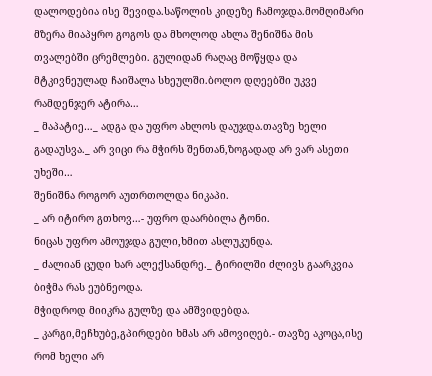დალოდებია ისე შევიდა.საწოლის კიდეზე ჩამოჯდა.მომღიმარი მზერა მიაპყრო გოგოს და მხოლოდ ახლა შენიშნა მის თვალებში ცრემლები. გულიდან რაღაც მოწყდა და მტკივნეულად ჩაიშალა სხეულში.ბოლო დღეებში უკვე რამდენჯერ ატირა…
_ მაპატიე…_ ადგა და უფრო ახლოს დაუჯდა.თავზე ხელი გადაუსვა._ არ ვიცი რა მჭირს შენთან,ზოგადად არ ვარ ასეთი უხეში…
შენიშნა როგორ აუთრთოლდა ნიკაპი.
_ არ იტირო გთხოვ…- უფრო დაარბილა ტონი.
ნიცას უფრო ამოუჯდა გული,ხმით ასლუკუნდა.
_ ძალიან ცუდი ხარ ალექსანდრე._ ტირილში ძლივს გაარკვია ბიჭმა რას ეუბნეოდა.
მჭიდროდ მიიკრა გულზე და ამშვიდებდა.
_ კარგი,მეჩხუბე,გპირდები ხმას არ ამოვიღებ.- თავზე აკოცა,ისე რომ ხელი არ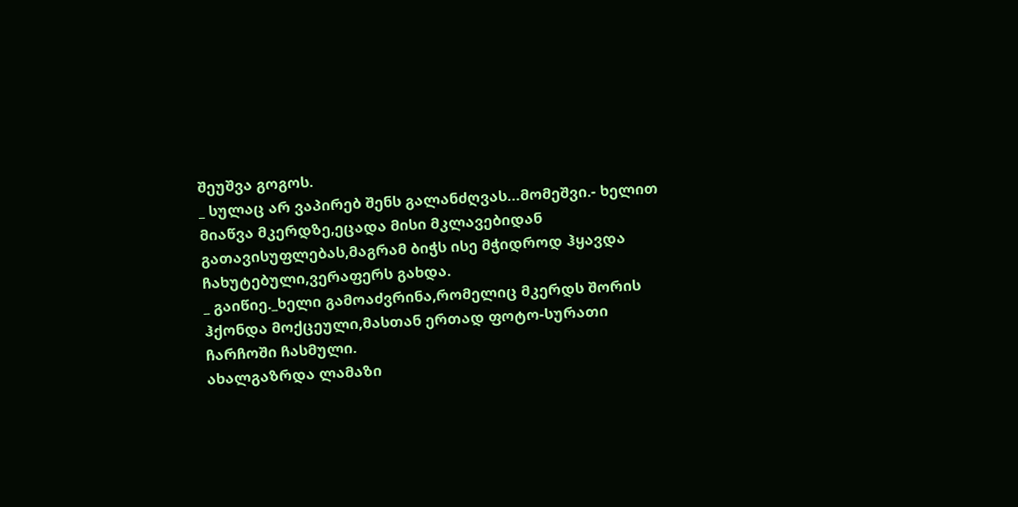შეუშვა გოგოს.
_ სულაც არ ვაპირებ შენს გალანძღვას…მომეშვი.- ხელით მიაწვა მკერდზე,ეცადა მისი მკლავებიდან გათავისუფლებას,მაგრამ ბიჭს ისე მჭიდროდ ჰყავდა ჩახუტებული,ვერაფერს გახდა.
_ გაიწიე._ხელი გამოაძვრინა,რომელიც მკერდს შორის ჰქონდა მოქცეული,მასთან ერთად ფოტო-სურათი ჩარჩოში ჩასმული.
ახალგაზრდა ლამაზი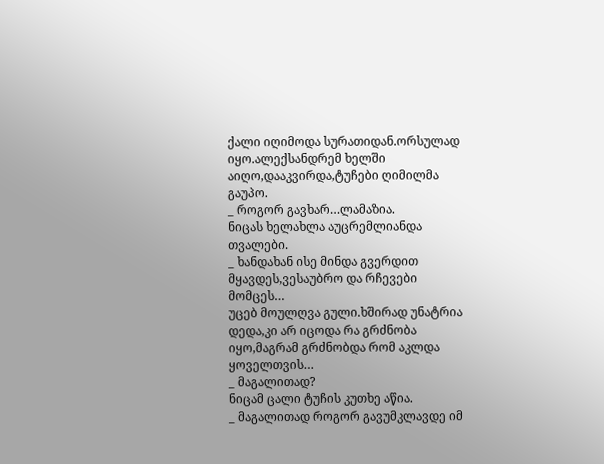ქალი იღიმოდა სურათიდან.ორსულად იყო.ალექსანდრემ ხელში აიღო,დააკვირდა,ტუჩები ღიმილმა გაუპო.
_ როგორ გავხარ…ლამაზია.
ნიცას ხელახლა აუცრემლიანდა თვალები.
_ ხანდახან ისე მინდა გვერდით მყავდეს,ვესაუბრო და რჩევები მომცეს…
უცებ მოულღვა გული.ხშირად უნატრია დედა,კი არ იცოდა რა გრძნობა იყო,მაგრამ გრძნობდა რომ აკლდა ყოველთვის…
_ მაგალითად?
ნიცამ ცალი ტუჩის კუთხე აწია.
_ მაგალითად როგორ გავუმკლავდე იმ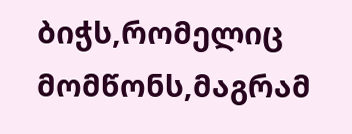ბიჭს,რომელიც მომწონს,მაგრამ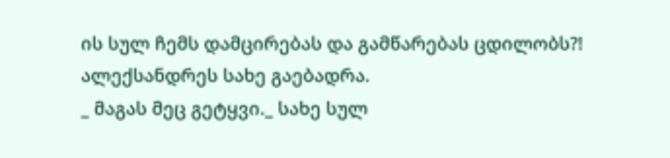ის სულ ჩემს დამცირებას და გამწარებას ცდილობს?!
ალექსანდრეს სახე გაებადრა.
_ მაგას მეც გეტყვი._ სახე სულ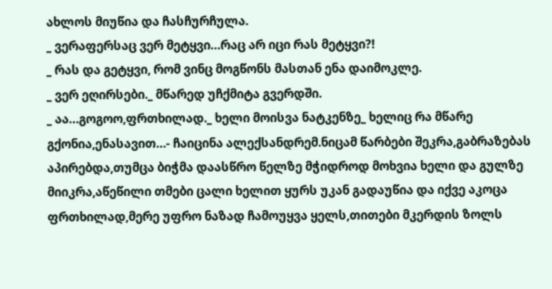ახლოს მიუწია და ჩასჩურჩულა.
_ ვერაფერსაც ვერ მეტყვი…რაც არ იცი რას მეტყვი?!
_ რას და გეტყვი, რომ ვინც მოგწონს მასთან ენა დაიმოკლე.
_ ვერ ეღირსები._ მწარედ უჩქმიტა გვერდში.
_ აა…გოგოო,ფრთხილად._ ხელი მოისვა ნატკენზე_ ხელიც რა მწარე გქონია,ენასავით…- ჩაიცინა ალექსანდრემ.ნიცამ წარბები შეკრა,გაბრაზებას აპირებდა,თუმცა ბიჭმა დაასწრო წელზე მჭიდროდ მოხვია ხელი და გულზე მიიკრა,აწეწილი თმები ცალი ხელით ყურს უკან გადაუწია და იქვე აკოცა ფრთხილად,მერე უფრო ნაზად ჩამოუყვა ყელს,თითები მკერდის ზოლს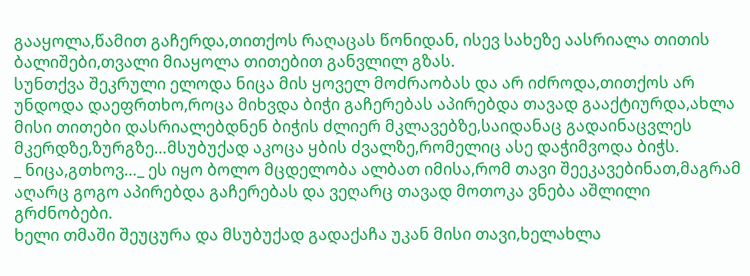გააყოლა,წამით გაჩერდა,თითქოს რაღაცას წონიდან, ისევ სახეზე აასრიალა თითის ბალიშები,თვალი მიაყოლა თითებით განვლილ გზას.
სუნთქვა შეკრული ელოდა ნიცა მის ყოველ მოძრაობას და არ იძროდა,თითქოს არ უნდოდა დაეფრთხო,როცა მიხვდა ბიჭი გაჩერებას აპირებდა თავად გააქტიურდა,ახლა მისი თითები დასრიალებდნენ ბიჭის ძლიერ მკლავებზე,საიდანაც გადაინაცვლეს მკერდზე,ზურგზე…მსუბუქად აკოცა ყბის ძვალზე,რომელიც ასე დაჭიმვოდა ბიჭს.
_ ნიცა,გთხოვ…_ ეს იყო ბოლო მცდელობა ალბათ იმისა,რომ თავი შეეკავებინათ,მაგრამ აღარც გოგო აპირებდა გაჩერებას და ვეღარც თავად მოთოკა ვნება აშლილი გრძნობები.
ხელი თმაში შეუცურა და მსუბუქად გადაქაჩა უკან მისი თავი,ხელახლა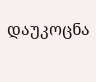დაუკოცნა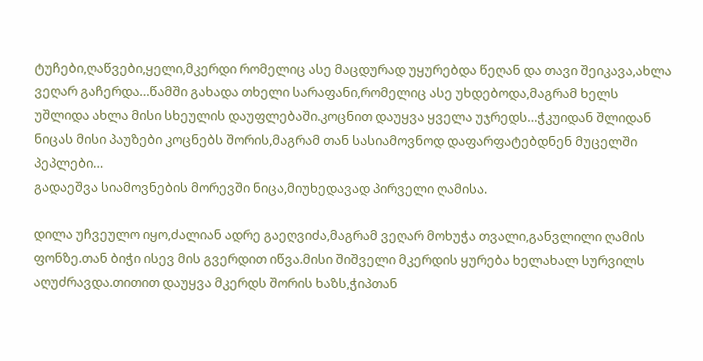ტუჩები,ღაწვები,ყელი,მკერდი რომელიც ასე მაცდურად უყურებდა წეღან და თავი შეიკავა,ახლა ვეღარ გაჩერდა…წამში გახადა თხელი სარაფანი,რომელიც ასე უხდებოდა,მაგრამ ხელს უშლიდა ახლა მისი სხეულის დაუფლებაში.კოცნით დაუყვა ყველა უჯრედს…ჭკუიდან შლიდან ნიცას მისი პაუზები კოცნებს შორის,მაგრამ თან სასიამოვნოდ დაფარფატებდნენ მუცელში პეპლები…
გადაეშვა სიამოვნების მორევში ნიცა,მიუხედავად პირველი ღამისა.

დილა უჩვეულო იყო,ძალიან ადრე გაეღვიძა,მაგრამ ვეღარ მოხუჭა თვალი,განვლილი ღამის ფონზე.თან ბიჭი ისევ მის გვერდით იწვა.მისი შიშველი მკერდის ყურება ხელახალ სურვილს აღუძრავდა.თითით დაუყვა მკერდს შორის ხაზს,ჭიპთან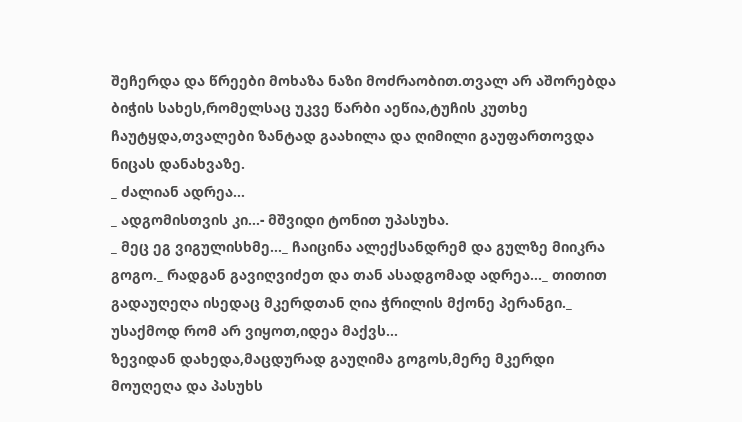შეჩერდა და წრეები მოხაზა ნაზი მოძრაობით.თვალ არ აშორებდა ბიჭის სახეს,რომელსაც უკვე წარბი აეწია,ტუჩის კუთხე ჩაუტყდა,თვალები ზანტად გაახილა და ღიმილი გაუფართოვდა ნიცას დანახვაზე.
_ ძალიან ადრეა…
_ ადგომისთვის კი…- მშვიდი ტონით უპასუხა.
_ მეც ეგ ვიგულისხმე…_ ჩაიცინა ალექსანდრემ და გულზე მიიკრა გოგო._ რადგან გავიღვიძეთ და თან ასადგომად ადრეა…_ თითით გადაუღეღა ისედაც მკერდთან ღია ჭრილის მქონე პერანგი._ უსაქმოდ რომ არ ვიყოთ,იდეა მაქვს…
ზევიდან დახედა,მაცდურად გაუღიმა გოგოს,მერე მკერდი მოუღეღა და პასუხს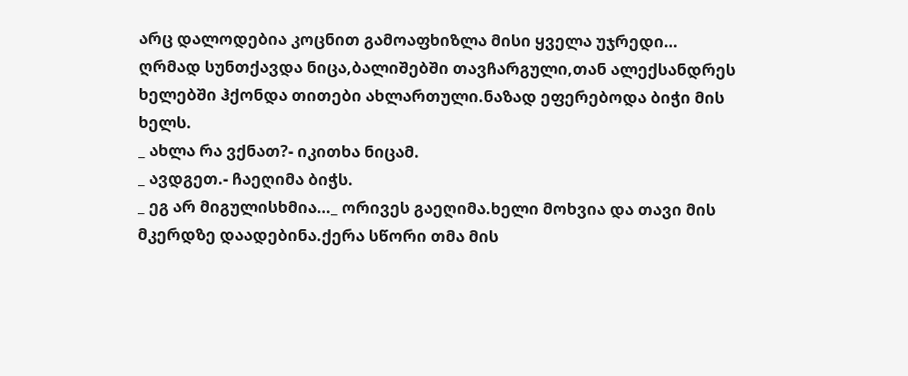არც დალოდებია კოცნით გამოაფხიზლა მისი ყველა უჯრედი…
ღრმად სუნთქავდა ნიცა,ბალიშებში თავჩარგული,თან ალექსანდრეს ხელებში ჰქონდა თითები ახლართული.ნაზად ეფერებოდა ბიჭი მის ხელს.
_ ახლა რა ვქნათ?- იკითხა ნიცამ.
_ ავდგეთ.- ჩაეღიმა ბიჭს.
_ ეგ არ მიგულისხმია…_ ორივეს გაეღიმა.ხელი მოხვია და თავი მის მკერდზე დაადებინა.ქერა სწორი თმა მის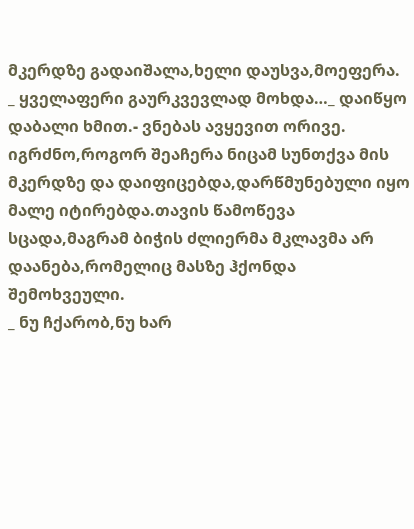მკერდზე გადაიშალა,ხელი დაუსვა,მოეფერა.
_ ყველაფერი გაურკვევლად მოხდა…_ დაიწყო დაბალი ხმით.- ვნებას ავყევით ორივე.
იგრძნო,როგორ შეაჩერა ნიცამ სუნთქვა მის მკერდზე და დაიფიცებდა,დარწმუნებული იყო მალე იტირებდა.თავის წამოწევა სცადა,მაგრამ ბიჭის ძლიერმა მკლავმა არ დაანება,რომელიც მასზე ჰქონდა შემოხვეული.
_ ნუ ჩქარობ,ნუ ხარ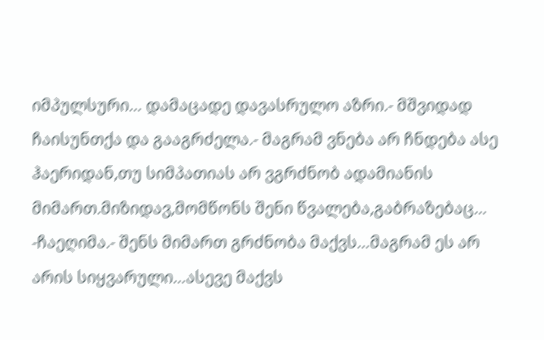იმპულსური… დამაცადე დავასრულო აზრი.- მშვიდად ჩაისუნთქა და გააგრძელა.- მაგრამ ვნება არ ჩნდება ასე ჰაერიდან,თუ სიმპათიას არ ვგრძნობ ადამიანის მიმართ.მიზიდავ,მომწონს შენი წვალება,გაბრაზებაც… -ჩაეღიმა.- შენს მიმართ გრძნობა მაქვს…მაგრამ ეს არ არის სიყვარული…ასევე მაქვს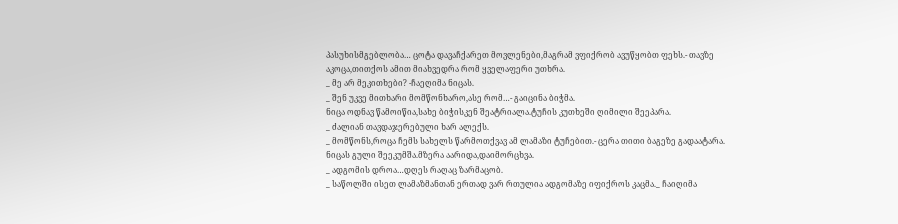პასუხისმგებლობა… ცოტა დავაჩქარეთ მოვლენები,მაგრამ ვფიქრობ ავუწყობთ ფეხს.- თავზე აკოცა,თითქოს ამით მიახვედრა რომ ყველაფერი უთხრა.
_ მე არ მეკითხები? -ჩაეღიმა ნიცას.
_ შენ უკვე მითხარი მომწონხარო,ასე რომ…- გაიცინა ბიჭმა.
ნიცა ოდნავ წამოიწია,სახე ბიჭისკენ შეატრიალა.ტუჩის კუთხეში ღიმილი შეეპარა.
_ ძალიან თავდაჯერებული ხარ ალექს.
_ მომწონს,როცა ჩემს სახელს წარმოთქვავ ამ ლამაზი ტუჩებით.- ცერა თითი ბაგეზე გადაატარა.
ნიცას გული შეეკუმშა.მზერა აარიდა,დაიმორცხვა.
_ ადგომის დროა…დღეს რაღაც ზარმაცობ.
_ საწოლში ისეთ ლამაზმანთან ერთად ვარ რთულია ადგომაზე იფიქროს კაცმა._ ჩაიღიმა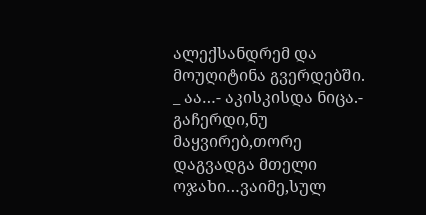ალექსანდრემ და მოუღიტინა გვერდებში.
_ აა…- აკისკისდა ნიცა.- გაჩერდი,ნუ მაყვირებ,თორე დაგვადგა მთელი ოჯახი…ვაიმე,სულ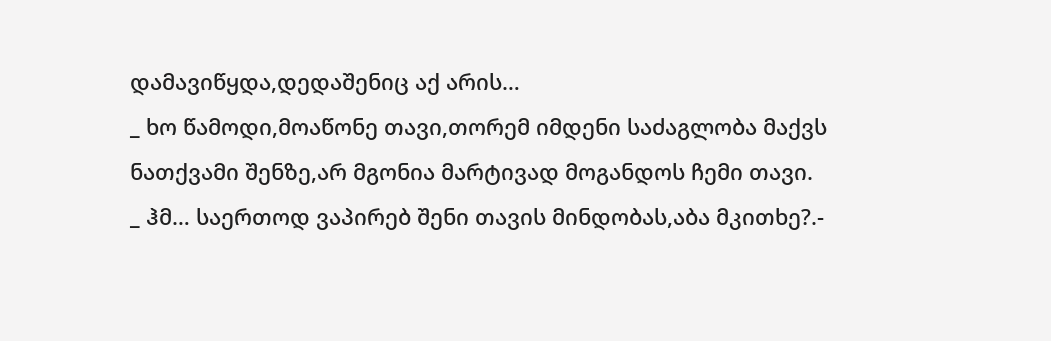დამავიწყდა,დედაშენიც აქ არის…
_ ხო წამოდი,მოაწონე თავი,თორემ იმდენი საძაგლობა მაქვს ნათქვამი შენზე,არ მგონია მარტივად მოგანდოს ჩემი თავი.
_ ჰმ… საერთოდ ვაპირებ შენი თავის მინდობას,აბა მკითხე?.-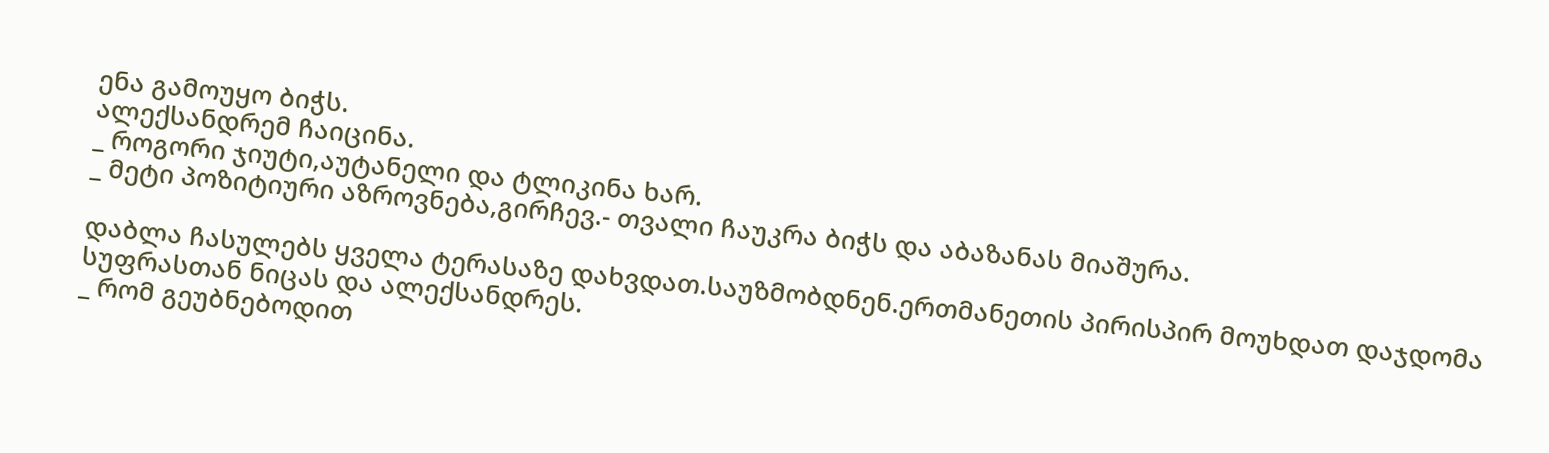ენა გამოუყო ბიჭს.
ალექსანდრემ ჩაიცინა.
_ როგორი ჯიუტი,აუტანელი და ტლიკინა ხარ.
_ მეტი პოზიტიური აზროვნება,გირჩევ.- თვალი ჩაუკრა ბიჭს და აბაზანას მიაშურა.

დაბლა ჩასულებს ყველა ტერასაზე დახვდათ.საუზმობდნენ.ერთმანეთის პირისპირ მოუხდათ დაჯდომა სუფრასთან ნიცას და ალექსანდრეს.
_ რომ გეუბნებოდით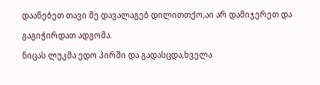დაანებეთ თავი მე დავალაგებ დილითთქო,აი არ დამიჯერეთ და გაგიჭირდათ ადგომა.
ნიცას ლუკმა ედო პირში და გადასცდა,ხველა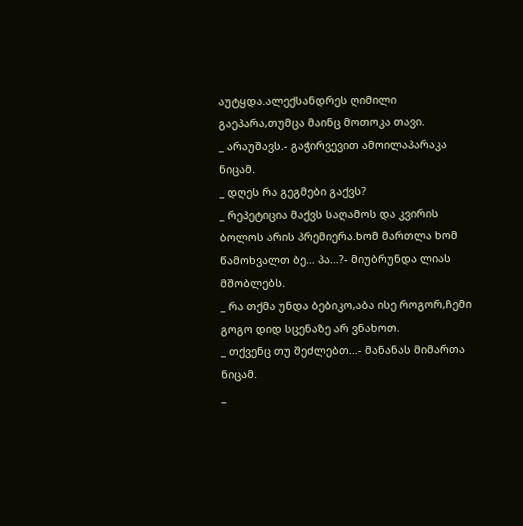აუტყდა.ალექსანდრეს ღიმილი გაეპარა,თუმცა მაინც მოთოკა თავი.
_ არაუშავს.- გაჭირვევით ამოილაპარაკა ნიცამ.
_ დღეს რა გეგმები გაქვს?
_ რეპეტიცია მაქვს საღამოს და კვირის ბოლოს არის პრემიერა.ხომ მართლა ხომ წამოხვალთ ბე… პა…?- მიუბრუნდა ლიას მშობლებს.
_ რა თქმა უნდა ბებიკო,აბა ისე როგორ,ჩემი გოგო დიდ სცენაზე არ ვნახოთ.
_ თქვენც თუ შეძლებთ…- მანანას მიმართა ნიცამ.
_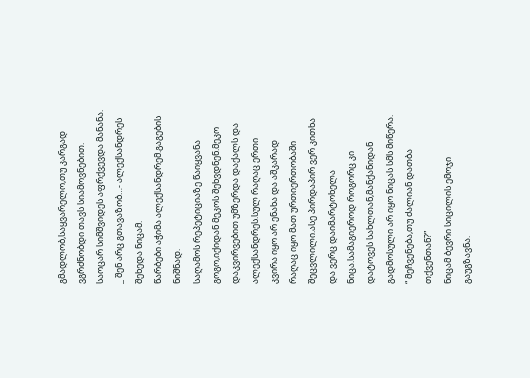გმადლობ,საყვარელო,თუ კარგად ვგრძნობდი თავს სიამოვნებით.
საოცარ სიმშვიდეს აფრქვევდა მანანა.
_ შენ არც გთავაზობ…- ალექსანდრეს შეხედა ნიცამ.
წარბები აჭიმა ალექსანდრემ.გაგების ნიშნად.
საღამოს რეპეტიციაზე წაიყვანა გოგო,იქიდან მეკოს შეხვდნენ.მეკო დაკვირვებით უმზერდა დაქალს და ალექსანდრეს.სულ რაღაც ერთი კვირა იყო არ ენახა და აშკარად რაღაც იყო მათ ურთიერთობაში შეცვლილი.ასე პირდაპირ ვერ კითხა და ვერც დაიმარტოხელა ნიცა.სამაგიეროდ როგორც კი დატოვეს სახლთან,მანქანიდან გადმოსული არ იყო ნიცას სმს მიწერა.
“ მეჩვენება,თუ ძალიან დათბა თქვენთან?”
ნიცამ ბევრი სიცილის ემოჯი გაუგზავნა.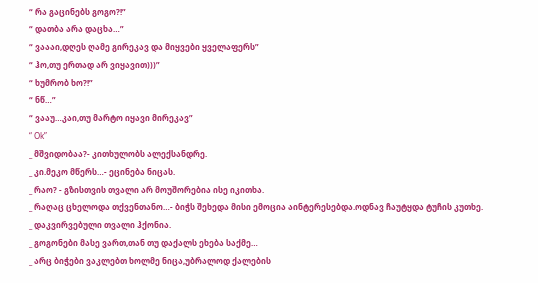“ რა გაცინებს გოგო?!”
“ დათბა არა დაცხა…”
“ ვაააი,დღეს ღამე გირეკავ და მიყვები ყველაფერს”
“ ჰო,თუ ერთად არ ვიყავით)))”
“ ხუმრობ ხო?!”
“ ნწ…”
“ ვააუ…კაი,თუ მარტო იყავი მირეკავ”
“ Ok”
_ მშვიდობაა?- კითხულობს ალექსანდრე.
_ კი.მეკო მწერს…- ეცინება ნიცას.
_ რაო? - გზისთვის თვალი არ მოუშორებია ისე იკითხა.
_ რაღაც ცხელოდა თქვენთანო…- ბიჭს შეხედა მისი ემოცია აინტერესებდა.ოდნავ ჩაუტყდა ტუჩის კუთხე.
_ დაკვირვებული თვალი ჰქონია.
_ გოგონები მასე ვართ,თან თუ დაქალს ეხება საქმე…
_ არც ბიჭები ვაკლებთ ხოლმე ნიცა,უბრალოდ ქალების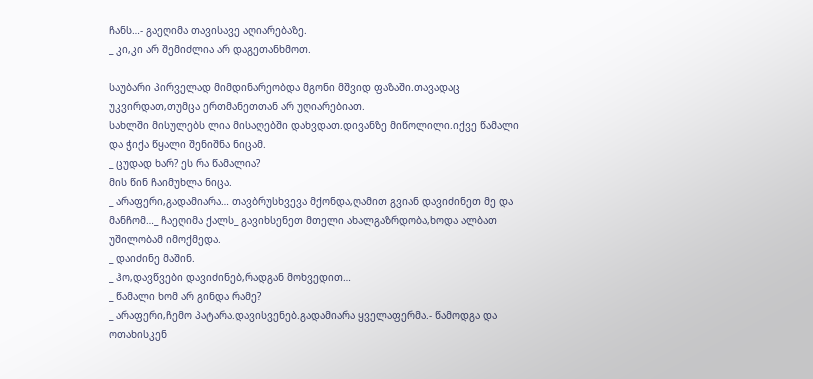ჩანს…- გაეღიმა თავისავე აღიარებაზე.
_ კი,კი არ შემიძლია არ დაგეთანხმოთ.

საუბარი პირველად მიმდინარეობდა მგონი მშვიდ ფაზაში.თავადაც უკვირდათ,თუმცა ერთმანეთთან არ უღიარებიათ.
სახლში მისულებს ლია მისაღებში დახვდათ.დივანზე მიწოლილი.იქვე წამალი და ჭიქა წყალი შენიშნა ნიცამ.
_ ცუდად ხარ? ეს რა წამალია?
მის წინ ჩაიმუხლა ნიცა.
_ არაფერი,გადამიარა… თავბრუსხვევა მქონდა,ღამით გვიან დავიძინეთ მე და მანჩომ…_ ჩაეღიმა ქალს_ გავიხსენეთ მთელი ახალგაზრდობა,ხოდა ალბათ უშილობამ იმოქმედა.
_ დაიძინე მაშინ.
_ ჰო,დავწვები დავიძინებ,რადგან მოხვედით…
_ წამალი ხომ არ გინდა რამე?
_ არაფერი,ჩემო პატარა.დავისვენებ.გადამიარა ყველაფერმა.- წამოდგა და ოთახისკენ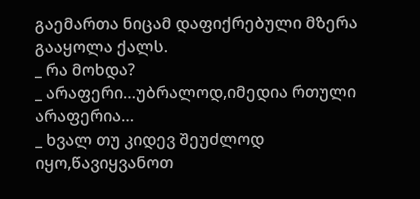გაემართა ნიცამ დაფიქრებული მზერა გააყოლა ქალს.
_ რა მოხდა?
_ არაფერი…უბრალოდ,იმედია რთული არაფერია…
_ ხვალ თუ კიდევ შეუძლოდ იყო,წავიყვანოთ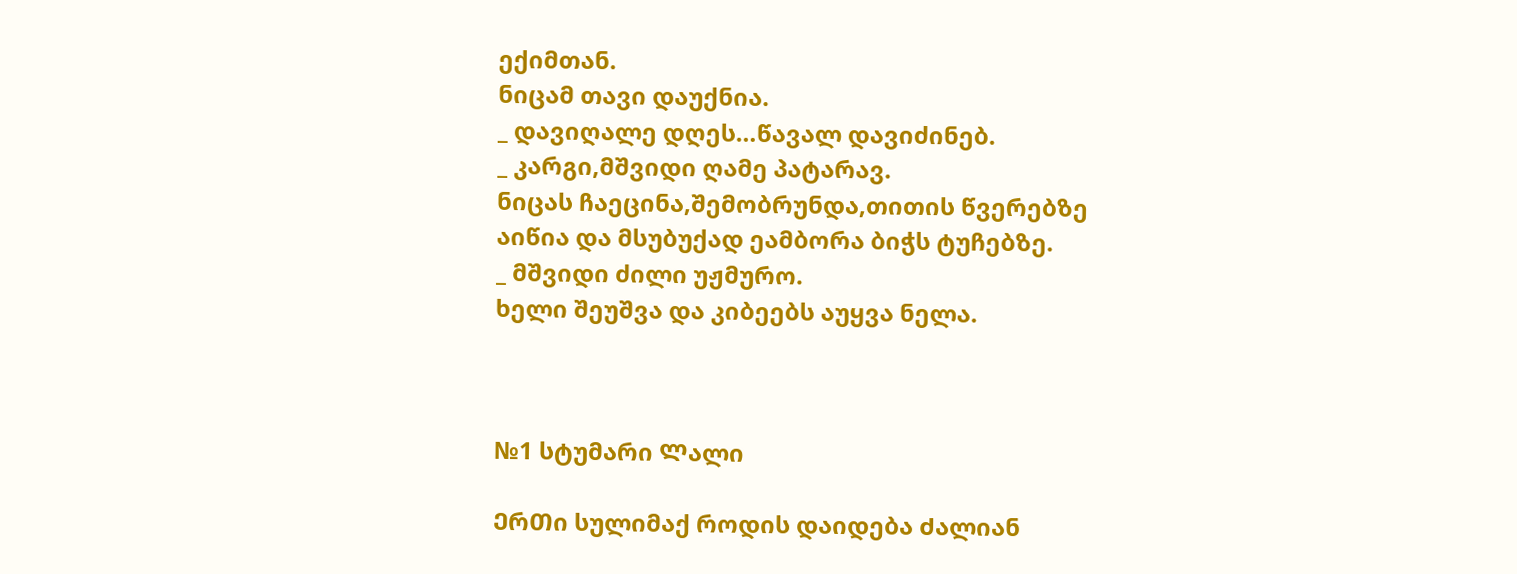ექიმთან.
ნიცამ თავი დაუქნია.
_ დავიღალე დღეს…წავალ დავიძინებ.
_ კარგი,მშვიდი ღამე პატარავ.
ნიცას ჩაეცინა,შემობრუნდა,თითის წვერებზე აიწია და მსუბუქად ეამბორა ბიჭს ტუჩებზე.
_ მშვიდი ძილი უჟმურო.
ხელი შეუშვა და კიბეებს აუყვა ნელა.



№1 სტუმარი Ლალი

ᲔრᲗი სულიმაქ როდის დაიდება Ძალიან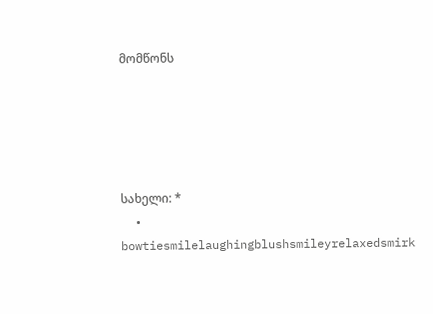მომწონს





სახელი: *
  • bowtiesmilelaughingblushsmileyrelaxedsmirk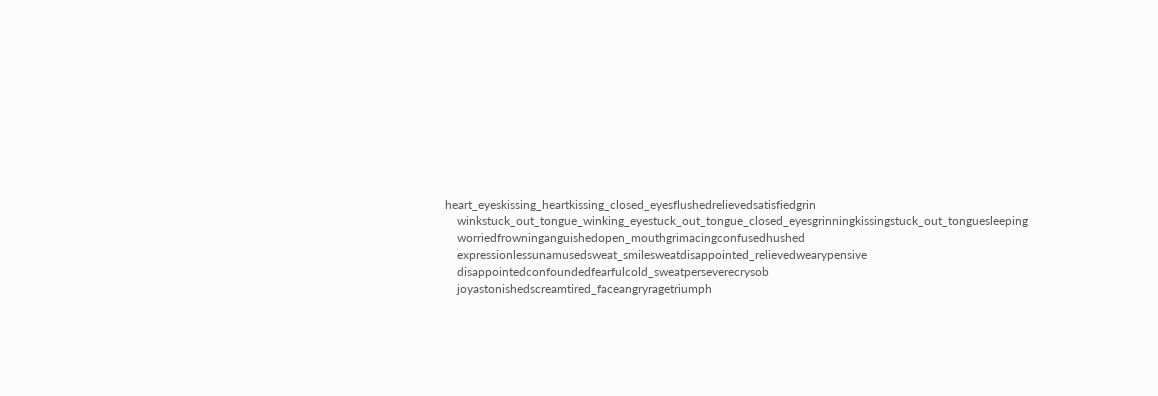heart_eyeskissing_heartkissing_closed_eyesflushedrelievedsatisfiedgrin
    winkstuck_out_tongue_winking_eyestuck_out_tongue_closed_eyesgrinningkissingstuck_out_tonguesleeping
    worriedfrowninganguishedopen_mouthgrimacingconfusedhushed
    expressionlessunamusedsweat_smilesweatdisappointed_relievedwearypensive
    disappointedconfoundedfearfulcold_sweatperseverecrysob
    joyastonishedscreamtired_faceangryragetriumph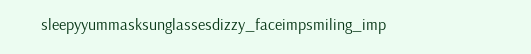sleepyyummasksunglassesdizzy_faceimpsmiling_imp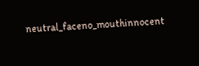neutral_faceno_mouthinnocent